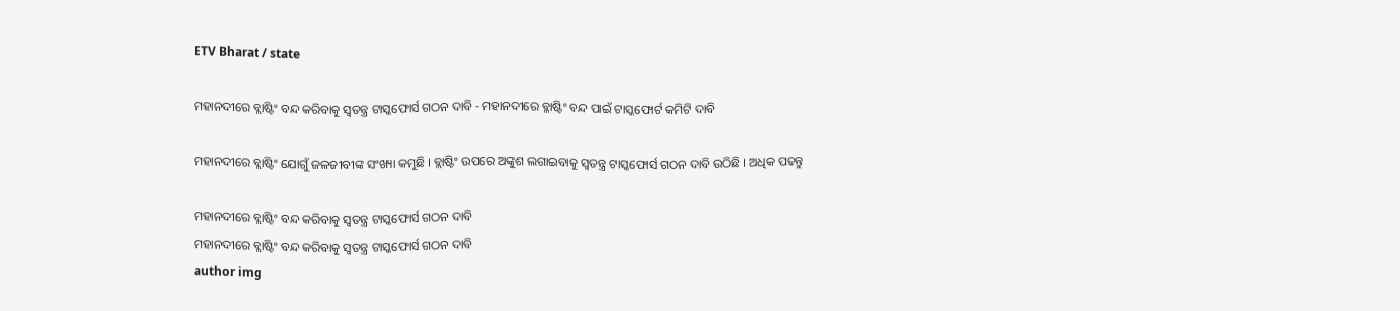ETV Bharat / state

ମହାନଦୀରେ ବ୍ଲାଷ୍ଟିଂ ବନ୍ଦ କରିବାକୁ ସ୍ୱତନ୍ତ୍ର ଟାସ୍କଫୋର୍ସ ଗଠନ ଦାବି - ମହାନଦୀରେ ବ୍ଳାଷ୍ଟିଂ ବନ୍ଦ ପାଇଁ ଟାସ୍କଫୋର୍ଟ କମିଟି ଦାବି

ମହାନଦୀରେ ବ୍ଲାଷ୍ଟିଂ ଯୋଗୁଁ ଜଳଜୀବୀଙ୍କ ସଂଖ୍ୟା କମୁଛି । ବ୍ଲାଷ୍ଟିଂ ଉପରେ ଅଙ୍କୁଶ ଲଗାଇବାକୁ ସ୍ୱତନ୍ତ୍ର ଟାସ୍କଫୋର୍ସ ଗଠନ ଦାବି ଉଠିଛି । ଅଧିକ ପଢନ୍ତୁ

ମହାନଦୀରେ ବ୍ଲାଷ୍ଟିଂ ବନ୍ଦ କରିବାକୁ ସ୍ୱତନ୍ତ୍ର ଟାସ୍କଫୋର୍ସ ଗଠନ ଦାବି
ମହାନଦୀରେ ବ୍ଲାଷ୍ଟିଂ ବନ୍ଦ କରିବାକୁ ସ୍ୱତନ୍ତ୍ର ଟାସ୍କଫୋର୍ସ ଗଠନ ଦାବି
author img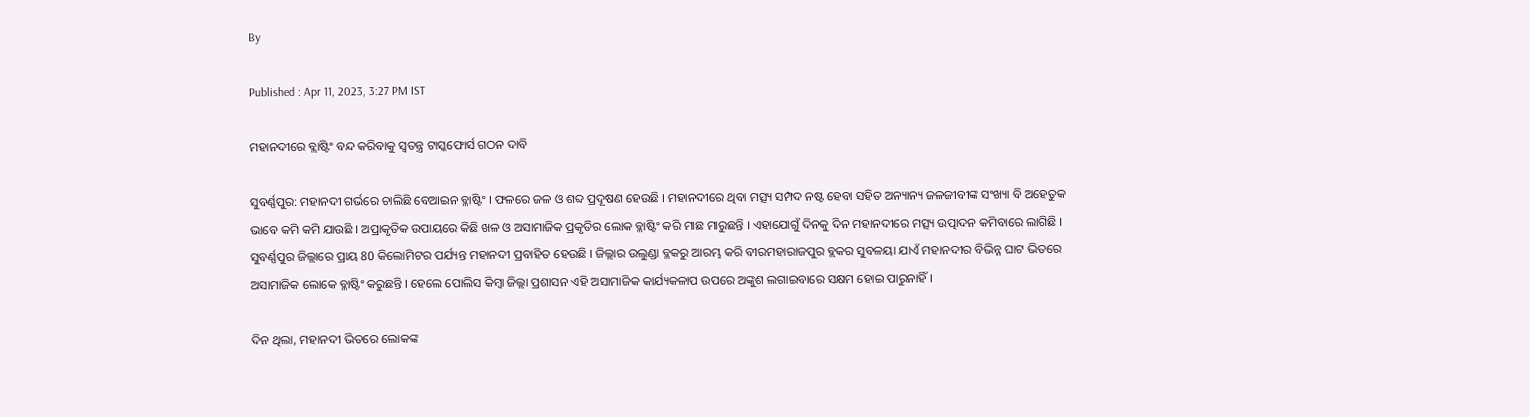By

Published : Apr 11, 2023, 3:27 PM IST

ମହାନଦୀରେ ବ୍ଲାଷ୍ଟିଂ ବନ୍ଦ କରିବାକୁ ସ୍ୱତନ୍ତ୍ର ଟାସ୍କଫୋର୍ସ ଗଠନ ଦାବି

ସୁବର୍ଣ୍ଣପୁର: ମହାନଦୀ ଗର୍ଭରେ ଚାଲିଛି ବେଆଇନ ବ୍ଳାଷ୍ଟିଂ । ଫଳରେ ଜଳ ଓ ଶବ୍ଦ ପ୍ରଦୂଷଣ ହେଉଛି । ମହାନଦୀରେ ଥିବା ମତ୍ସ୍ୟ ସମ୍ପଦ ନଷ୍ଟ ହେବା ସହିତ ଅନ୍ୟାନ୍ୟ ଜଳଜୀବୀଙ୍କ ସଂଖ୍ୟା ବି ଅହେତୁକ ଭାବେ କମି କମି ଯାଉଛି । ଅପ୍ରାକୃତିକ ଉପାୟରେ କିଛି ଖଳ ଓ ଅସାମାଜିକ ପ୍ରକୃତିର ଲୋକ ବ୍ଳାଷ୍ଟିଂ କରି ମାଛ ମାରୁଛନ୍ତି । ଏହାଯୋଗୁଁ ଦିନକୁ ଦିନ ମହାନଦୀରେ ମତ୍ସ୍ୟ ଉତ୍ପାଦନ କମିବାରେ ଲାଗିଛି । ସୁବର୍ଣ୍ଣପୁର ଜିଲ୍ଲାରେ ପ୍ରାୟ 80 କିଲୋମିଟର ପର୍ଯ୍ୟନ୍ତ ମହାନଦୀ ପ୍ରବାହିତ ହେଉଛି । ଜିଲ୍ଲାର ଉଲୁଣ୍ଡା ବ୍ଳକରୁ ଆରମ୍ଭ କରି ବୀରମହାରାଜପୁର ବ୍ଲକର ସୁବଳୟା ଯାଏଁ ମହାନଦୀର ବିଭିନ୍ନ ଘାଟ ଭିତରେ ଅସାମାଜିକ ଲୋକେ ବ୍ଳାଷ୍ଟିଂ କରୁଛନ୍ତି । ହେଲେ ପୋଲିସ କିମ୍ବା ଜିଲ୍ଲା ପ୍ରଶାସନ ଏହି ଅସାମାଜିକ କାର୍ଯ୍ୟକଳାପ ଉପରେ ଅଙ୍କୁଶ ଲଗାଇବାରେ ସକ୍ଷମ ହୋଇ ପାରୁନାହିଁ ।

ଦିନ ଥିଲା, ମହାନଦୀ ଭିତରେ ଲୋକଙ୍କ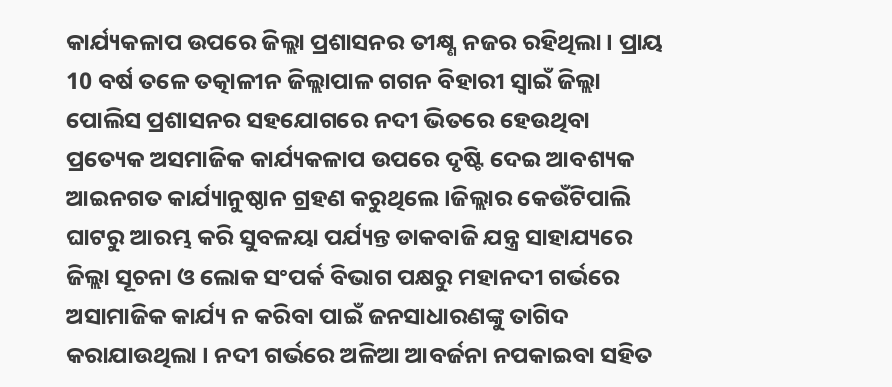କାର୍ଯ୍ୟକଳାପ ଉପରେ ଜିଲ୍ଲା ପ୍ରଶାସନର ତୀକ୍ଷ୍ଣ ନଜର ରହିଥିଲା । ପ୍ରାୟ 10 ବର୍ଷ ତଳେ ତତ୍କାଳୀନ ଜିଲ୍ଲାପାଳ ଗଗନ ବିହାରୀ ସ୍ବାଇଁ ଜିଲ୍ଲା ପୋଲିସ ପ୍ରଶାସନର ସହଯୋଗରେ ନଦୀ ଭିତରେ ହେଉଥିବା ପ୍ରତ୍ୟେକ ଅସମାଜିକ କାର୍ଯ୍ୟକଳାପ ଉପରେ ଦୃଷ୍ଟି ଦେଇ ଆବଶ୍ୟକ ଆଇନଗତ କାର୍ଯ୍ୟାନୁଷ୍ଠାନ ଗ୍ରହଣ କରୁଥିଲେ ।ଜିଲ୍ଲାର କେଉଁଟିପାଲି ଘାଟରୁ ଆରମ୍ଭ କରି ସୁବଳୟା ପର୍ଯ୍ୟନ୍ତ ଡାକବାଜି ଯନ୍ତ୍ର ସାହାଯ୍ୟରେ ଜିଲ୍ଲା ସୂଚନା ଓ ଲୋକ ସଂପର୍କ ବିଭାଗ ପକ୍ଷରୁ ମହାନଦୀ ଗର୍ଭରେ ଅସାମାଜିକ କାର୍ଯ୍ୟ ନ କରିବା ପାଇଁ ଜନସାଧାରଣଙ୍କୁ ତାଗିଦ କରାଯାଉଥିଲା । ନଦୀ ଗର୍ଭରେ ଅଳିଆ ଆବର୍ଜନା ନପକାଇବା ସହିତ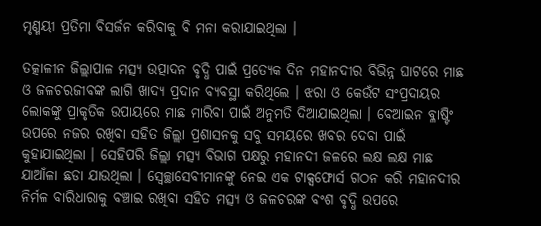ମୃଣ୍ମୟୀ ପ୍ରତିମା ବିସର୍ଜନ କରିବାକୁ ବି ମନା କରାଯାଇଥିଲା ।

ତତ୍କାଳୀନ ଜିଲ୍ଲାପାଳ ମତ୍ସ୍ୟ ଉତ୍ପାଦନ ବୃଦ୍ଧି ପାଇଁ ପ୍ରତ୍ୟେକ ଦିନ ମହାନଦୀର ବିଭିନ୍ନ ଘାଟରେ ମାଛ ଓ ଜଳଚରଜୀବଙ୍କ ଲାଗି ଖାଦ୍ୟ ପ୍ରଦାନ ବ୍ୟବସ୍ଥା କରିଥିଲେ । ଝରା ଓ କେଉଁଟ ସଂପ୍ରଦାୟର ଲୋକଙ୍କୁ ପ୍ରାକୃତିକ ଉପାୟରେ ମାଛ ମାରିବା ପାଇଁ ଅନୁମତି ଦିଆଯାଇଥିଲା । ବେଆଇନ ବ୍ଳାଷ୍ଟିଂ ଉପରେ ନଜର ରଖିବା ସହିତ ଜିଲ୍ଲା ପ୍ରଶାସନକୁ ସବୁ ସମୟରେ ଖବର ଦେବା ପାଇଁ କୁହାଯାଇଥିଲା । ସେହିପରି ଜିଲ୍ଲା ମତ୍ସ୍ୟ ବିଭାଗ ପକ୍ଷରୁ ମହାନଦୀ ଜଳରେ ଲକ୍ଷ ଲକ୍ଷ ମାଛ ଯାଆଁଳା ଛଡା ଯାଉଥିଲା । ସ୍ବେଚ୍ଛାସେବୀମାନଙ୍କୁ ନେଇ ଏକ ଟାକ୍ସଫୋର୍ସ ଗଠନ କରି ମହାନଦୀର ନିର୍ମଳ ବାରିଧାରାକୁ ବଞ୍ଚାଇ ରଖିବା ସହିତ ମତ୍ସ୍ୟ ଓ ଜଳଚରଙ୍କ ବଂଶ ବୃଦ୍ଧି ଉପରେ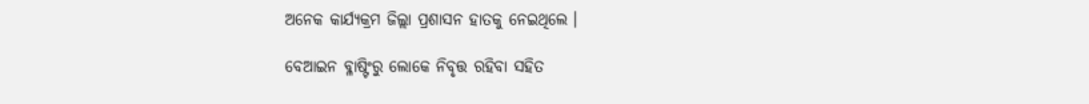ଅନେକ କାର୍ଯ୍ୟକ୍ରମ ଜିଲ୍ଲା ପ୍ରଶାସନ ହାତକୁ ନେଇଥିଲେ ।

ବେଆଇନ ବ୍ଳାଷ୍ଟିଂରୁ ଲୋକେ ନିବୃତ୍ତ ରହିବା ସହିତ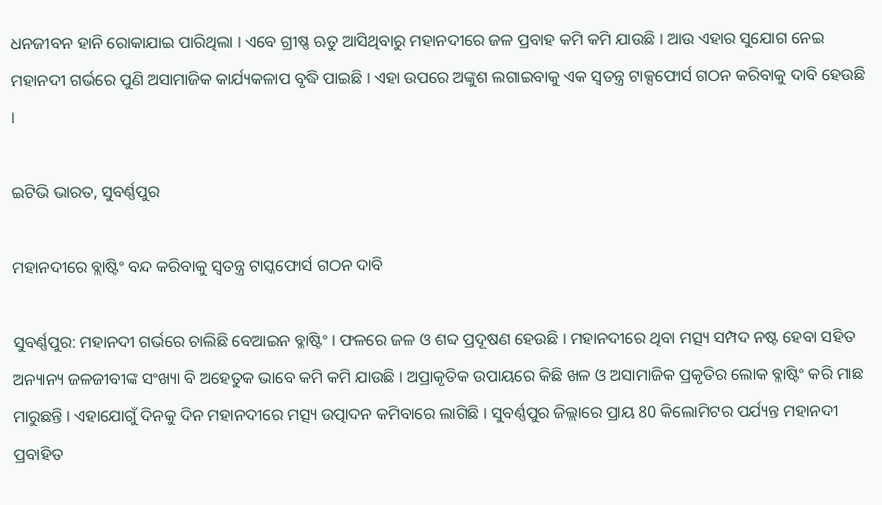ଧନଜୀବନ ହାନି ରୋକାଯାଇ ପାରିଥିଲା । ଏବେ ଗ୍ରୀଷ୍ଣ ଋତୁ ଆସିଥିବାରୁ ମହାନଦୀରେ ଜଳ ପ୍ରବାହ କମି କମି ଯାଉଛି । ଆଉ ଏହାର ସୁଯୋଗ ନେଇ ମହାନଦୀ ଗର୍ଭରେ ପୁଣି ଅସାମାଜିକ କାର୍ଯ୍ୟକଳାପ ବୃଦ୍ଧି ପାଇଛି । ଏହା ଉପରେ ଅଙ୍କୁଶ ଲଗାଇବାକୁ ଏକ ସ୍ବତନ୍ତ୍ର ଟାକ୍ସଫୋର୍ସ ଗଠନ କରିବାକୁ ଦାବି ହେଉଛି ।

ଇଟିଭି ଭାରତ, ସୁବର୍ଣ୍ଣପୁର

ମହାନଦୀରେ ବ୍ଲାଷ୍ଟିଂ ବନ୍ଦ କରିବାକୁ ସ୍ୱତନ୍ତ୍ର ଟାସ୍କଫୋର୍ସ ଗଠନ ଦାବି

ସୁବର୍ଣ୍ଣପୁର: ମହାନଦୀ ଗର୍ଭରେ ଚାଲିଛି ବେଆଇନ ବ୍ଳାଷ୍ଟିଂ । ଫଳରେ ଜଳ ଓ ଶବ୍ଦ ପ୍ରଦୂଷଣ ହେଉଛି । ମହାନଦୀରେ ଥିବା ମତ୍ସ୍ୟ ସମ୍ପଦ ନଷ୍ଟ ହେବା ସହିତ ଅନ୍ୟାନ୍ୟ ଜଳଜୀବୀଙ୍କ ସଂଖ୍ୟା ବି ଅହେତୁକ ଭାବେ କମି କମି ଯାଉଛି । ଅପ୍ରାକୃତିକ ଉପାୟରେ କିଛି ଖଳ ଓ ଅସାମାଜିକ ପ୍ରକୃତିର ଲୋକ ବ୍ଳାଷ୍ଟିଂ କରି ମାଛ ମାରୁଛନ୍ତି । ଏହାଯୋଗୁଁ ଦିନକୁ ଦିନ ମହାନଦୀରେ ମତ୍ସ୍ୟ ଉତ୍ପାଦନ କମିବାରେ ଲାଗିଛି । ସୁବର୍ଣ୍ଣପୁର ଜିଲ୍ଲାରେ ପ୍ରାୟ 80 କିଲୋମିଟର ପର୍ଯ୍ୟନ୍ତ ମହାନଦୀ ପ୍ରବାହିତ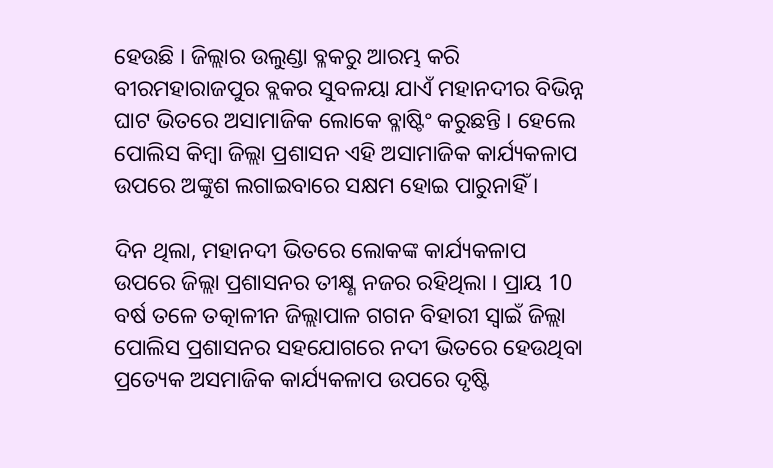ହେଉଛି । ଜିଲ୍ଲାର ଉଲୁଣ୍ଡା ବ୍ଳକରୁ ଆରମ୍ଭ କରି ବୀରମହାରାଜପୁର ବ୍ଲକର ସୁବଳୟା ଯାଏଁ ମହାନଦୀର ବିଭିନ୍ନ ଘାଟ ଭିତରେ ଅସାମାଜିକ ଲୋକେ ବ୍ଳାଷ୍ଟିଂ କରୁଛନ୍ତି । ହେଲେ ପୋଲିସ କିମ୍ବା ଜିଲ୍ଲା ପ୍ରଶାସନ ଏହି ଅସାମାଜିକ କାର୍ଯ୍ୟକଳାପ ଉପରେ ଅଙ୍କୁଶ ଲଗାଇବାରେ ସକ୍ଷମ ହୋଇ ପାରୁନାହିଁ ।

ଦିନ ଥିଲା, ମହାନଦୀ ଭିତରେ ଲୋକଙ୍କ କାର୍ଯ୍ୟକଳାପ ଉପରେ ଜିଲ୍ଲା ପ୍ରଶାସନର ତୀକ୍ଷ୍ଣ ନଜର ରହିଥିଲା । ପ୍ରାୟ 10 ବର୍ଷ ତଳେ ତତ୍କାଳୀନ ଜିଲ୍ଲାପାଳ ଗଗନ ବିହାରୀ ସ୍ବାଇଁ ଜିଲ୍ଲା ପୋଲିସ ପ୍ରଶାସନର ସହଯୋଗରେ ନଦୀ ଭିତରେ ହେଉଥିବା ପ୍ରତ୍ୟେକ ଅସମାଜିକ କାର୍ଯ୍ୟକଳାପ ଉପରେ ଦୃଷ୍ଟି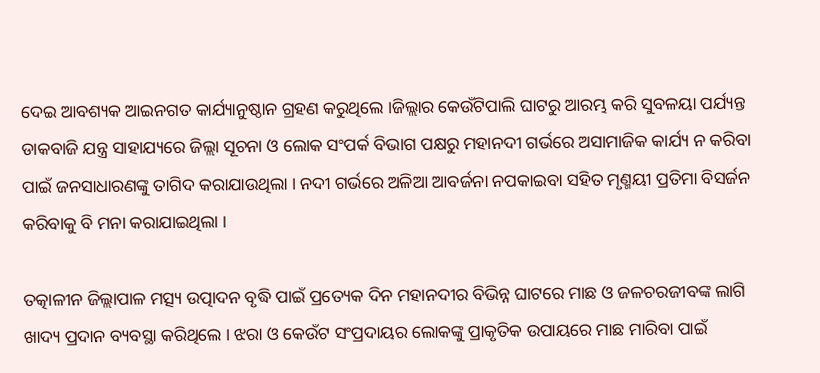ଦେଇ ଆବଶ୍ୟକ ଆଇନଗତ କାର୍ଯ୍ୟାନୁଷ୍ଠାନ ଗ୍ରହଣ କରୁଥିଲେ ।ଜିଲ୍ଲାର କେଉଁଟିପାଲି ଘାଟରୁ ଆରମ୍ଭ କରି ସୁବଳୟା ପର୍ଯ୍ୟନ୍ତ ଡାକବାଜି ଯନ୍ତ୍ର ସାହାଯ୍ୟରେ ଜିଲ୍ଲା ସୂଚନା ଓ ଲୋକ ସଂପର୍କ ବିଭାଗ ପକ୍ଷରୁ ମହାନଦୀ ଗର୍ଭରେ ଅସାମାଜିକ କାର୍ଯ୍ୟ ନ କରିବା ପାଇଁ ଜନସାଧାରଣଙ୍କୁ ତାଗିଦ କରାଯାଉଥିଲା । ନଦୀ ଗର୍ଭରେ ଅଳିଆ ଆବର୍ଜନା ନପକାଇବା ସହିତ ମୃଣ୍ମୟୀ ପ୍ରତିମା ବିସର୍ଜନ କରିବାକୁ ବି ମନା କରାଯାଇଥିଲା ।

ତତ୍କାଳୀନ ଜିଲ୍ଲାପାଳ ମତ୍ସ୍ୟ ଉତ୍ପାଦନ ବୃଦ୍ଧି ପାଇଁ ପ୍ରତ୍ୟେକ ଦିନ ମହାନଦୀର ବିଭିନ୍ନ ଘାଟରେ ମାଛ ଓ ଜଳଚରଜୀବଙ୍କ ଲାଗି ଖାଦ୍ୟ ପ୍ରଦାନ ବ୍ୟବସ୍ଥା କରିଥିଲେ । ଝରା ଓ କେଉଁଟ ସଂପ୍ରଦାୟର ଲୋକଙ୍କୁ ପ୍ରାକୃତିକ ଉପାୟରେ ମାଛ ମାରିବା ପାଇଁ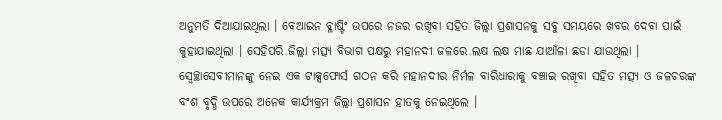ଅନୁମତି ଦିଆଯାଇଥିଲା । ବେଆଇନ ବ୍ଳାଷ୍ଟିଂ ଉପରେ ନଜର ରଖିବା ସହିତ ଜିଲ୍ଲା ପ୍ରଶାସନକୁ ସବୁ ସମୟରେ ଖବର ଦେବା ପାଇଁ କୁହାଯାଇଥିଲା । ସେହିପରି ଜିଲ୍ଲା ମତ୍ସ୍ୟ ବିଭାଗ ପକ୍ଷରୁ ମହାନଦୀ ଜଳରେ ଲକ୍ଷ ଲକ୍ଷ ମାଛ ଯାଆଁଳା ଛଡା ଯାଉଥିଲା । ସ୍ବେଚ୍ଛାସେବୀମାନଙ୍କୁ ନେଇ ଏକ ଟାକ୍ସଫୋର୍ସ ଗଠନ କରି ମହାନଦୀର ନିର୍ମଳ ବାରିଧାରାକୁ ବଞ୍ଚାଇ ରଖିବା ସହିତ ମତ୍ସ୍ୟ ଓ ଜଳଚରଙ୍କ ବଂଶ ବୃଦ୍ଧି ଉପରେ ଅନେକ କାର୍ଯ୍ୟକ୍ରମ ଜିଲ୍ଲା ପ୍ରଶାସନ ହାତକୁ ନେଇଥିଲେ ।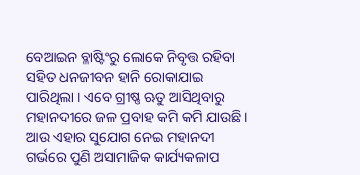ବେଆଇନ ବ୍ଳାଷ୍ଟିଂରୁ ଲୋକେ ନିବୃତ୍ତ ରହିବା ସହିତ ଧନଜୀବନ ହାନି ରୋକାଯାଇ ପାରିଥିଲା । ଏବେ ଗ୍ରୀଷ୍ଣ ଋତୁ ଆସିଥିବାରୁ ମହାନଦୀରେ ଜଳ ପ୍ରବାହ କମି କମି ଯାଉଛି । ଆଉ ଏହାର ସୁଯୋଗ ନେଇ ମହାନଦୀ ଗର୍ଭରେ ପୁଣି ଅସାମାଜିକ କାର୍ଯ୍ୟକଳାପ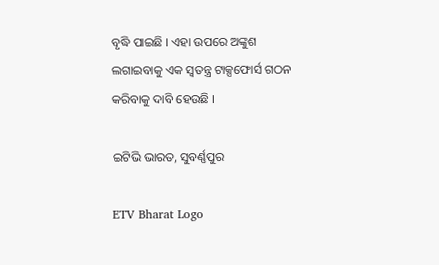ବୃଦ୍ଧି ପାଇଛି । ଏହା ଉପରେ ଅଙ୍କୁଶ ଲଗାଇବାକୁ ଏକ ସ୍ବତନ୍ତ୍ର ଟାକ୍ସଫୋର୍ସ ଗଠନ କରିବାକୁ ଦାବି ହେଉଛି ।

ଇଟିଭି ଭାରତ, ସୁବର୍ଣ୍ଣପୁର

ETV Bharat Logo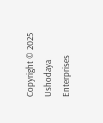Copyright © 2025 Ushodaya Enterprises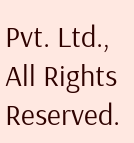Pvt. Ltd., All Rights Reserved.